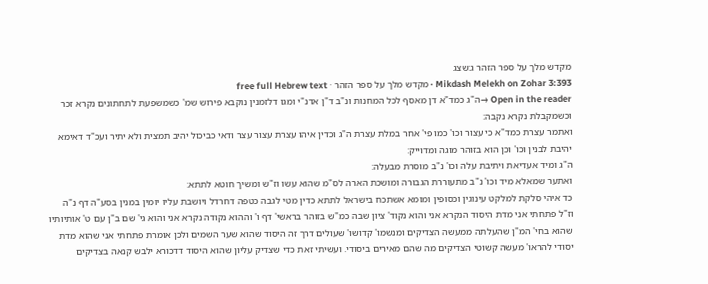מקדש מלך על ספר הזהר ג:שצג
Mikdash Melekh on Zohar 3:393 · מקדש מלך על ספר הזהר · free full Hebrew text
Open in the reader →ה"ג כמד"א דן מאסף לכל המחנות ונ"ב ד"ן אדנ"י ומגו דלזמנין נוקבא פירוש שמ' כשמשפעת לתחתונים נקרא זכר וכשמקבלת נקרא נקבה:
ואתמר עצרת כמד"א כי עצור וכו' כמו פי' אחר במלת עצרת ה"ג וכדין איהו עצרת עצור עצר ודאי כביכול יהיב תמצית ולא יתיר ועכ"ד דאימא יהיבת לבנין וכו' וכן הוא בזוהר מוגה ומדוייק:
ה"ג ומיד אעדיאת ויתיבת עלה וכו' נ"ב מוסרת מבעלה:
ואתער שמאלא מיד וכו' נ"ב מתעוררת הגבורה ומושכת הארה לס"מ שהוא עשו וז"ש ומשיך חוטא לתתא:
כד איהי סלקת למלקט עינוגין וכסופין ומומא אשתכח בישראל לתתא כדין מטי לגבה כטפה דחרדל ויושבת עליו יומין במנין בסע"ה דף נ"ה וז"ל פתחתי אני מדת היסוד הנקרא אני והוא נקוד' ציון שבה כמ"ש בזוהר בראשי' דף ו' וההוא נקודה נקרא אני והוא גי' שם ב"ן עם ט' אותיותיו שהוא בחי' המ"ן שהעלתה ממעשה הצדיקים ומנשמו' קדושו' שעולים דרך זה היסוד שהוא שער השמים ולכן אומרת פתחתי אני שהוא מדת יסודי להראו' מעשה קשוטי הצדיקים מה שהם מאירים ביסודי. ועשיתי זאת כדי שצדיק עליון שהוא היסוד דדכורא ילבש קנאה בצדיקים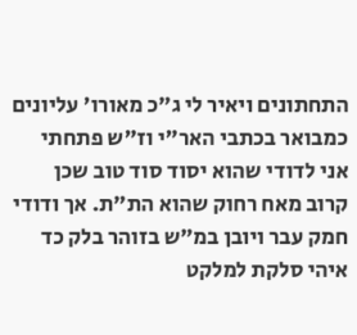התחתונים ויאיר לי ג"כ מאורו' עליונים כמבואר בכתבי האר"י וז"ש פתחתי אני לדודי שהוא יסוד סוד טוב שכן קרוב מאח רחוק שהוא הת"ת. אך ודודי חמק עבר ויובן במ"ש בזוהר בלק כד איהי סלקת למלקט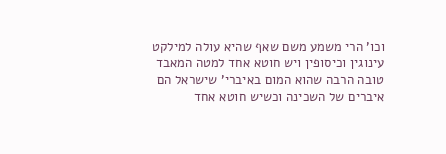וכו' הרי משמע משם שאף שהיא עולה למילקט עינוגין וכיסופין ויש חוטא אחד למטה המאבד טובה הרבה שהוא המום באיברי' שישראל הם איברים של השכינה וכשיש חוטא אחד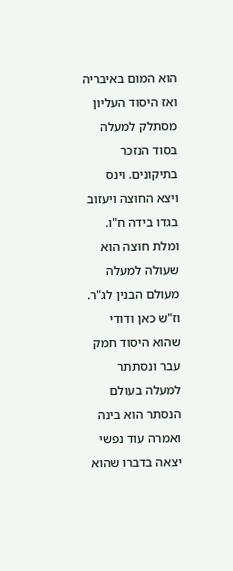הוא המום באיבריה ואז היסוד העליון מסתלק למעלה בסוד הנזכר בתיקונים. וינס ויצא החוצה ויעזוב בגדו בידה ח"ו. ומלת חוצה הוא שעולה למעלה מעולם הבנין לג"ר. וז"ש כאן ודודי שהוא היסוד חמק עבר ונסתתר למעלה בעולם הנסתר הוא בינה ואמרה עוד נפשי יצאה בדברו שהוא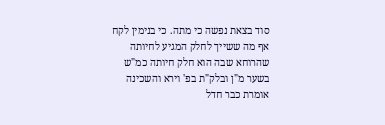סוד בצאת נפשה כי מתה. כי בנימין לקח אף מה ששייך לחלק המגיע לחיותה שהרוחא שבה הוא חלק חיותה כמ"ש בשער מ"ן ובלק"ת בפ' וירא והשכינה אומרת כבר חדל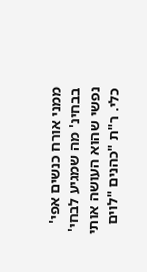ממני אורח כנשים אפי' בבחינ' מה שמגיע לבחי' נפשי שהוא העושה אותי כלי. ר"ת "כהנים "לוים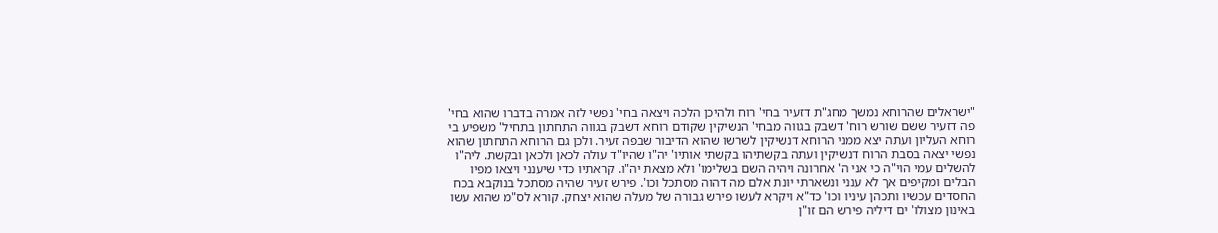"ישראלים שהרוחא נמשך מחג"ת דזעיר בחי' רוח ולהיכן הלכה ויצאה בחי' נפשי לזה אמרה בדברו שהוא בחי' פה דזעיר ששם שורש רוח' דשבק בגווה מבחי' הנשיקין שקודם רוחא דשבק בגווה התחתון בתחיל' משפיע בי רוחא העליון ועתה יצא ממני הרוחא דנשיקין לשרשו שהוא הדיבור שבפה זעיר. ולכן גם הרוחא התחתון שהוא נפשי יצאה בסבת הרוח דנשיקין ועתה בקשתיהו בקשתי אותיו' יה"ו שהיו"ד עולה לכאן ולכאן ובקשת. ליה"ו להשלים עמי הוי"ה כי אני ה' אחרונה ויהיה השם בשלימו' ולא מצאת יה"ו. קראתיו כדי שיענני ויצאו מפיו הבלים ומקיפים אך לא ענני ונשארתי יונת אלם מה דהוה מסתכל וכו'. פירש זעיר שהיה מסתכל בנוקבא בכח החסדים עכשיו ותכהן עיניו וכו' כד"א ויקרא לעשו פירש גבורה של מעלה שהוא יצחק. קורא לס"מ שהוא עשו באינון מצולו' ים דיליה פירש הם זו"ן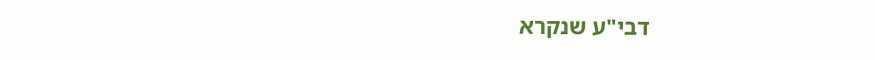דבי"ע שנקרא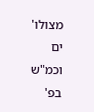מצולו' ים וכמ"ש בפ'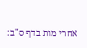אחרי מות בדף ס"ב: